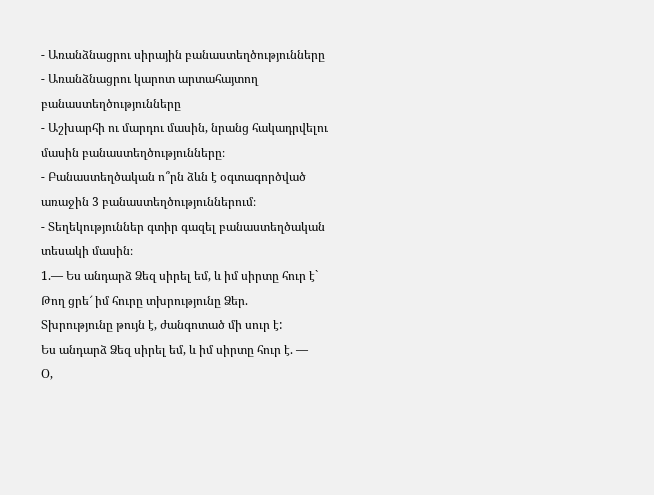- Առանձնացրու սիրային բանաստեղծությունները
- Առանձնացրու կարոտ արտահայտող բանաստեղծությունները
- Աշխարհի ու մարդու մասին, նրանց հակադրվելու մասին բանաստեղծությունները։
- Բանաստեղծական ո՞րն ձևն է օգտագործված առաջին 3 բանաստեղծություններում։
- Տեղեկություններ գտիր գազել բանաստեղծական տեսակի մասին։
1.— Ես անդարձ Ձեզ սիրել եմ, և իմ սիրտը հուր է`
Թող ցրե՜ իմ հուրը տխրությունը Ձեր.
Տխրությունը թույն է, ժանգոտած մի սուր է:
Ես անդարձ Ձեզ սիրել եմ, և իմ սիրտը հուր է. —
Օ,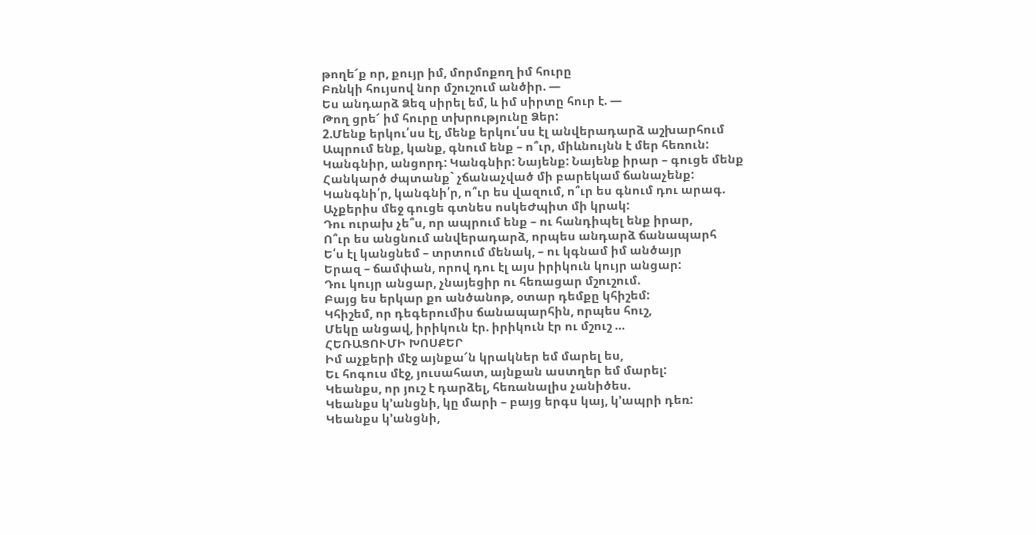թողե՜ք որ, քույր իմ, մորմոքող իմ հուրը
Բռնկի հույսով նոր մշուշում անծիր. —
Ես անդարձ Ձեզ սիրել եմ, և իմ սիրտը հուր է. —
Թող ցրե՜ իմ հուրը տխրությունը Ձեր:
2.Մենք երկու՛սս էլ, մենք երկու՛սս էլ անվերադարձ աշխարհում
Ապրում ենք, կանք, գնում ենք – ո՞ւր, միևնույնն է մեր հեռուն:
Կանգնիր, անցորդ: Կանգնիր: Նայենք: Նայենք իրար – գուցե մենք
Հանկարծ ժպտանք` չճանաչված մի բարեկամ ճանաչենք:
Կանգնի՛ր, կանգնի՛ր, ո՞ւր ես վազում, ո՞ւր ես գնում դու արագ.
Աչքերիս մեջ գուցե գտնես ոսկեԺպիտ մի կրակ:
Դու ուրախ չե՞ս, որ ապրում ենք – ու հանդիպել ենք իրար,
Ո՞ւր ես անցնում անվերադարձ, որպես անդարձ ճանապարհ
Ե՛ս էլ կանցնեմ – տրտում մենակ, – ու կգնամ իմ անծայր
Երազ – ճամփան, որով դու էլ այս իրիկուն կույր անցար:
Դու կույր անցար, չնայեցիր ու հեռացար մշուշում.
Բայց ես երկար քո անծանոթ, օտար դեմքը կհիշեմ:
Կհիշեմ, որ դեգերումիս ճանապարհին, որպես հուշ,
Մեկը անցավ, իրիկուն էր. իրիկուն էր ու մշուշ …
ՀԵՌԱՑՈՒՄԻ ԽՈՍՔԵՐ
Իմ աչքերի մէջ այնքա՜ն կրակներ եմ մարել ես,
Եւ հոգուս մէջ, յուսահատ, այնքան աստղեր եմ մարել:
Կեանքս, որ յուշ է դարձել, հեռանալիս չանիծես.
Կեանքս կ’անցնի, կը մարի – բայց երգս կայ, կ’ապրի դեռ:
Կեանքս կ’անցնի,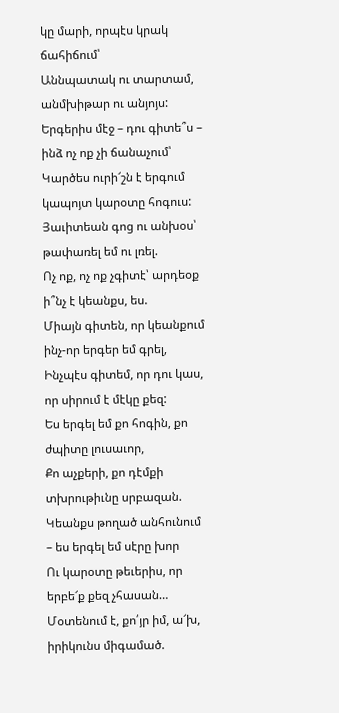կը մարի, որպէս կրակ ճահիճում՝
Աննպատակ ու տարտամ, անմխիթար ու անյոյս:
Երգերիս մէջ – դու գիտե՞ս – ինձ ոչ ոք չի ճանաչում՝
Կարծես ուրի՜շն է երգում կապոյտ կարօտը հոգուս:
Յաւիտեան գոց ու անխօս՝ թափառել եմ ու լռել.
Ոչ ոք, ոչ ոք չգիտէ՝ արդեօք ի՞նչ է կեանքս, ես.
Միայն գիտեն, որ կեանքում ինչ-որ երգեր եմ գրել,
Ինչպէս գիտեմ, որ դու կաս, որ սիրում է մէկը քեզ:
Ես երգել եմ քո հոգին, քո ժպիտը լուսաւոր,
Քո աչքերի, քո դէմքի տխրութիւնը սրբազան.
Կեանքս թողած անհունում – ես երգել եմ սէրը խոր
Ու կարօտը թեւերիս, որ երբե՜ք քեզ չհասան…
Մօտենում է, քո՛յր իմ, ա՜խ, իրիկունս միգամած.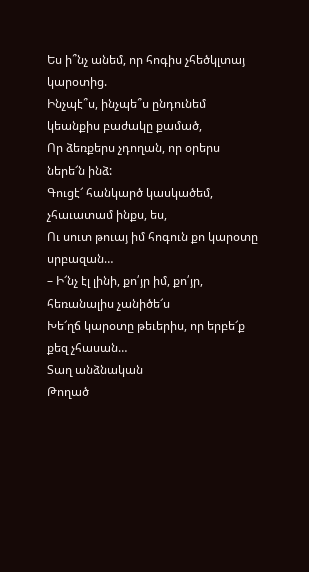Ես ի՞նչ անեմ, որ հոգիս չհեծկլտայ կարօտից.
Ինչպէ՞ս, ինչպե՞ս ընդունեմ կեանքիս բաժակը քամած,
Որ ձեռքերս չդողան, որ օրերս ներե՜ն ինձ:
Գուցէ՜ հանկարծ կասկածեմ, չհաւատամ ինքս, ես,
Ու սուտ թուայ իմ հոգուն քո կարօտը սրբազան…
– Ի՜նչ էլ լինի, քո՛յր իմ, քո՛յր, հեռանալիս չանիծե՜ս
Խե՜ղճ կարօտը թեւերիս, որ երբե՜ք քեզ չհասան…
Տաղ անձնական
Թողած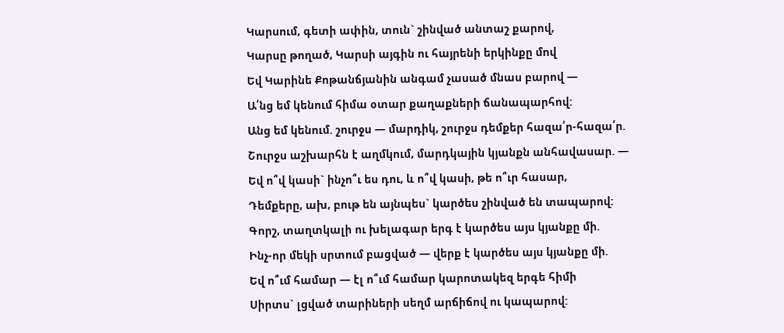Կարսում, գետի ափին, տուն` շինված անտաշ քարով,
Կարսը թողած, Կարսի այգին ու հայրենի երկինքը մով
Եվ Կարինե Քոթանճյանին անգամ չասած մնաս բարով —
Ա՛նց եմ կենում հիմա օտար քաղաքների ճանապարհով:
Անց եմ կենում. շուրջս — մարդիկ, շուրջս դեմքեր հազա՛ր-հազա՛ր.
Շուրջս աշխարհն է աղմկում, մարդկային կյանքն անհավասար. —
Եվ ո՞վ կասի` ինչո՞ւ ես դու, և ո՞վ կասի, թե ո՞ւր հասար,
Դեմքերը, ախ, բութ են այնպես` կարծես շինված են տապարով:
Գորշ, տաղտկալի ու խելագար երգ է կարծես այս կյանքը մի.
Ինչ-որ մեկի սրտում բացված — վերք է կարծես այս կյանքը մի.
Եվ ո՞ւմ համար — էլ ո՞ւմ համար կարոտակեզ երգե հիմի
Սիրտս` լցված տարիների սեղմ արճիճով ու կապարով: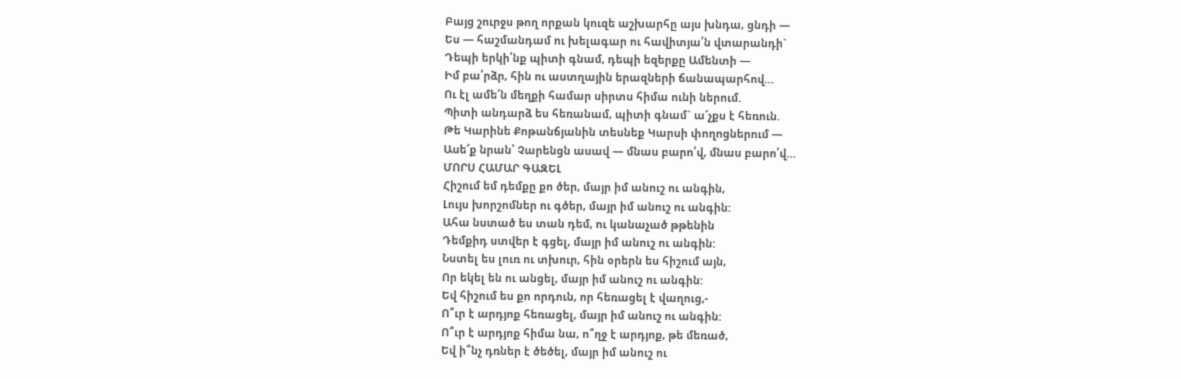Բայց շուրջս թող որքան կուզե աշխարհը այս խնդա, ցնդի —
Ես — հաշմանդամ ու խելագար ու հավիտյա՛ն վտարանդի`
Դեպի երկի՛նք պիտի գնամ, դեպի եզերքը Ամենտի —
Իմ բա՛րձր, հին ու աստղային երազների ճանապարհով…
Ու էլ ամե՜ն մեղքի համար սիրտս հիմա ունի ներում.
Պիտի անդարձ ես հեռանամ, պիտի գնամ` ա՜չքս է հեռուն.
Թե Կարինե Քոթանճյանին տեսնեք Կարսի փողոցներում —
Ասե՜ք նրան՝ Չարենցն ասավ — մնաս բարո՛վ, մնաս բարո՛վ…
ՄՈՐՍ ՀԱՄԱՐ ԳԱԶԵԼ
Հիշում եմ դեմքը քո ծեր, մայր իմ անուշ ու անգին,
Լույս խորշոմներ ու գծեր, մայր իմ անուշ ու անգին:
Ահա նստած ես տան դեմ, ու կանաչած թթենին
Դեմքիդ ստվեր է գցել, մայր իմ անուշ ու անգին:
Նստել ես լուռ ու տխուր, հին օրերն ես հիշում այն,
Որ եկել են ու անցել, մայր իմ անուշ ու անգին:
Եվ հիշում ես քո որդուն, որ հեռացել է վաղուց,-
Ո՞ւր է արդյոք հեռացել, մայր իմ անուշ ու անգին:
Ո՞ւր է արդյոք հիմա նա, ո՞ղջ է արդյոք, թե մեռած,
Եվ ի՞նչ դռներ է ծեծել, մայր իմ անուշ ու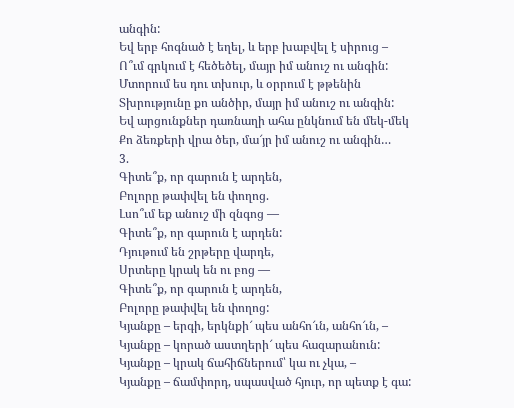անգին:
Եվ երբ հոգնած է եղել, և երբ խաբվել է սիրուց –
Ո՞ւմ գրկում է հեծեծել, մայր իմ անուշ ու անգին:
Մտորում ես դու տխուր, և օրրում է թթենին
Տխրությունը քո անծիր, մայր իմ անուշ ու անգին:
Եվ արցունքներ դառնաղի ահա ընկնում են մեկ-մեկ
Քո ձեռքերի վրա ծեր, մա՜յր իմ անուշ ու անգին…
3.
Գիտե՞ք, որ գարուն է արդեն,
Բոլորը թափվել են փողոց.
Լսո՞ւմ եք անուշ մի զնգոց —
Գիտե՞ք, որ գարուն է արդեն:
Դյութում են շրթերը վարդե,
Սրտերը կրակ են ու բոց —
Գիտե՞ք, որ գարուն է արդեն,
Բոլորը թափվել են փողոց:
Կյանքը – երգի, երկնքի՜ պես անհո՜ւն, անհո՜ւն, –
Կյանքը – կորած աստղերի՜ պես հազարանուն:
Կյանքը – կրակ ճահիճներում՝ կա ու չկա, –
Կյանքը – ճամփորդ, սպասված հյուր, որ պետք է գա: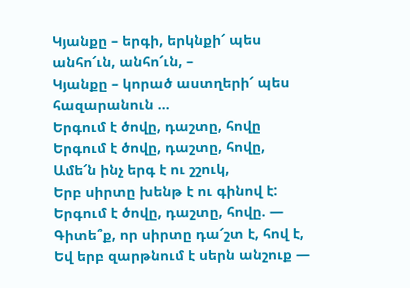Կյանքը – երգի, երկնքի՜ պես անհո՜ւն, անհո՜ւն, –
Կյանքը – կորած աստղերի՜ պես հազարանուն …
Երգում է ծովը, դաշտը, հովը
Երգում է ծովը, դաշտը, հովը,
Ամե՜ն ինչ երգ է ու շշուկ,
Երբ սիրտը խենթ է ու գինով է:
Երգում է ծովը, դաշտը, հովը. —
Գիտե՞ք, որ սիրտը դա՜շտ է, հով է,
Եվ երբ զարթնում է սերն անշուք —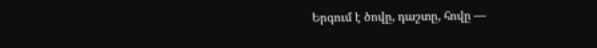Երգում է ծովը, դաշտը, հովը —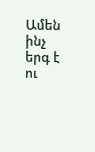Ամեն ինչ երգ է ու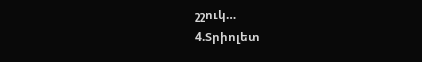շշուկ…
4.Տրիոլետ